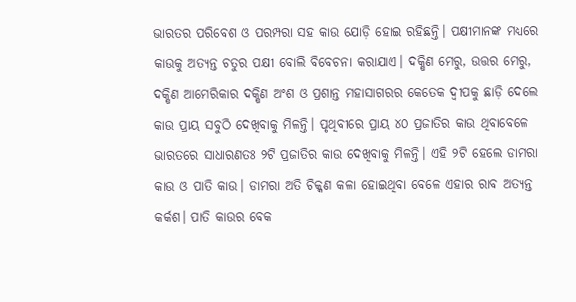ଭାରତର ପରିବେଶ ଓ ପରମ୍ପରା ସହ କାଉ ଯୋଡ଼ି ହୋଇ ରହିଛନ୍ତି। ପକ୍ଷୀମାନଙ୍କ ମଧ୍ୟରେ କାଉକୁ ଅତ୍ୟନ୍ତ ଚତୁର ପକ୍ଷୀ ବୋଲି ବିବେଚନା କରାଯାଏ। ଦକ୍ଷିଣ ମେରୁ, ଉତ୍ତର ମେରୁ, ଦକ୍ଷିଣ ଆମେରିକାର ଦକ୍ଷିଣ ଅଂଶ ଓ ପ୍ରଶାନ୍ତ ମହାସାଗରର କେତେକ ଦ୍ୱୀପକୁ ଛାଡ଼ି ଦେଲେ କାଉ ପ୍ରାୟ ସବୁଠି ଦେଖିବାକୁ ମିଳନ୍ତି। ପୃଥିବୀରେ ପ୍ରାୟ ୪୦ ପ୍ରଜାତିର କାଉ ଥିବାବେଳେ ଭାରତରେ ସାଧାରଣତଃ ୨ଟି ପ୍ରଜାତିର କାଉ ଦେଖିବାକୁ ମିଳନ୍ତି। ଏହି ୨ଟି ହେଲେ ଡାମରା କାଉ ଓ ପାତି କାଉ। ଡାମରା ଅତି ଚିକ୍କଣ କଳା ହୋଇଥିବା ବେଳେ ଏହାର ରାବ ଅତ୍ୟନ୍ତ କର୍କଶ। ପାତି କାଉର ବେକ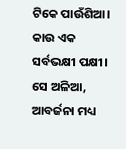ଟିକେ ପାଉଁଶିଆ। କାଉ ଏକ ସର୍ବଭକ୍ଷୀ ପକ୍ଷୀ। ସେ ଅଳିଆ, ଆବର୍ଜନା ମଧ୍ୟ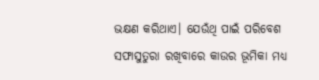ଭକ୍ଷଣ କରିଥାଏ। ଯେଉଁଥି ପାଇଁ ପରିବେଶ ସଫାସୁତୁରା ରଖିବାରେ କାଉର ଭୂମିକା ମଧ୍ୟ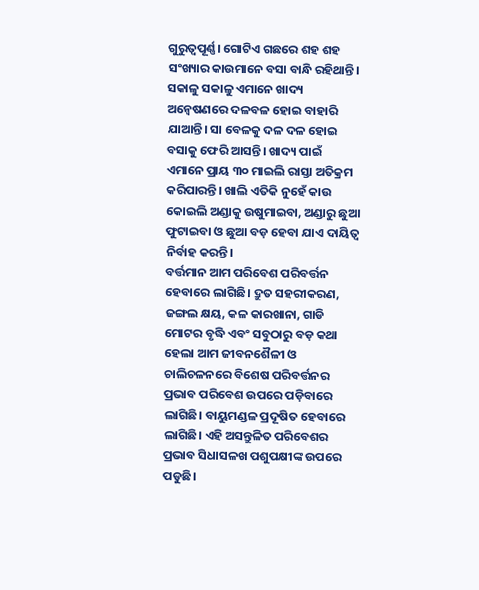ଗୁରୁତ୍ୱପୂର୍ଣ୍ଣ। ଗୋଟିଏ ଗଛରେ ଶହ ଶହ ସଂଖ୍ୟାର କାଉମାନେ ବସା ବାନ୍ଧି ରହିଥାନ୍ତି। ସକାଳୁ ସକାଳୁ ଏମାନେ ଖାଦ୍ୟ ଅନ୍ବେଷଣରେ ଦଳବଳ ହୋଇ ବାହାରି ଯାଆନ୍ତି। ସା ବେଳକୁ ଦଳ ଦଳ ହୋଇ ବସାକୁ ଫେରି ଆସନ୍ତି। ଖାଦ୍ୟ ପାଇଁ ଏମାନେ ପ୍ରାୟ ୩୦ ମାଇଲି ରାସ୍ତା ଅତିକ୍ରମ କରିପାରନ୍ତି। ଖାଲି ଏତିକି ନୁହେଁ କାଉ କୋଇଲି ଅଣ୍ଡାକୁ ଉଷୁମାଇବା, ଅଣ୍ଡାରୁ ଛୁଆ ଫୁଟାଇବା ଓ ଛୁଆ ବଡ଼ ହେବା ଯାଏ ଦାୟିତ୍ୱ ନିର୍ବାହ କରନ୍ତି।
ବର୍ତ୍ତମାନ ଆମ ପରିବେଶ ପରିବର୍ତ୍ତନ ହେବାରେ ଲାଗିଛି। ଦ୍ରୁତ ସହରୀକରଣ, ଜଙ୍ଗଲ କ୍ଷୟ, କଳ କାରଖାନା, ଗାଡି ମୋଟର ବୃଦ୍ଧି ଏବଂ ସବୁଠାରୁ ବଡ଼ କଥା ହେଲା ଆମ ଜୀବନଶୈଳୀ ଓ ଚାଲିଚଳନରେ ବିଶେଷ ପରିବର୍ତ୍ତନର ପ୍ରଭାବ ପରିବେଶ ଉପରେ ପଡ଼ିବାରେ ଲାଗିଛି। ବାୟୁମଣ୍ଡଳ ପ୍ରଦୂଷିତ ହେବାରେ ଲାଗିଛି। ଏହି ଅସନ୍ତୁଳିତ ପରିବେଶର ପ୍ରଭାବ ସିଧାସଳଖ ପଶୁପକ୍ଷୀଙ୍କ ଉପରେ ପଡୁଛି।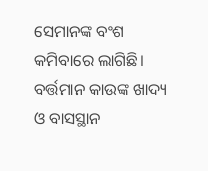ସେମାନଙ୍କ ବଂଶ କମିବାରେ ଲାଗିଛି। ବର୍ତ୍ତମାନ କାଉଙ୍କ ଖାଦ୍ୟ ଓ ବାସସ୍ଥାନ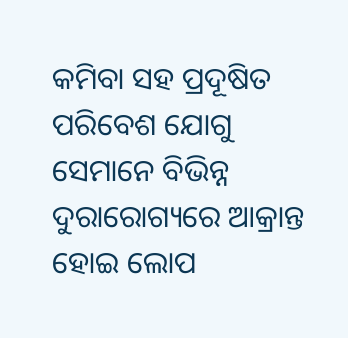କମିବା ସହ ପ୍ରଦୂଷିତ ପରିବେଶ ଯୋଗୁ ସେମାନେ ବିଭିନ୍ନ ଦୁରାରୋଗ୍ୟରେ ଆକ୍ରାନ୍ତ ହୋଇ ଲୋପ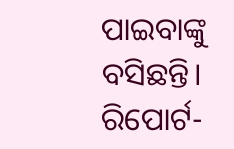ପାଇବାଙ୍କୁ ବସିଛନ୍ତି।
ରିପୋର୍ଟ-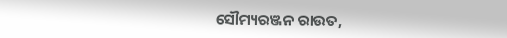ସୌମ୍ୟରଞ୍ଜନ ରାଉତ,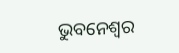ଭୁବନେଶ୍ୱର